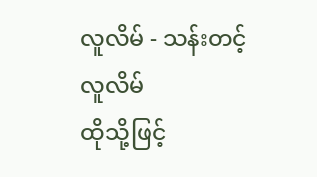လူလိမ် - သန်းတင့်
လူလိမ်
ထိုသို့ဖြင့်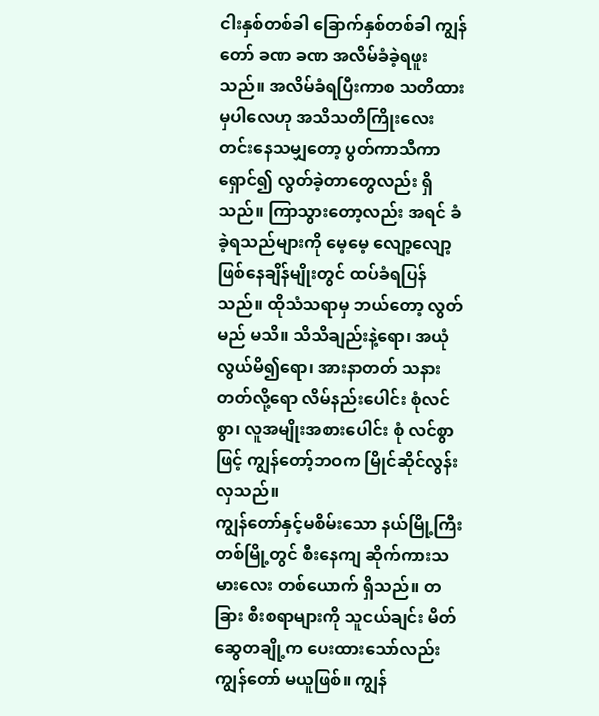ငါးနှစ်တစ်ခါ ခြောက်နှစ်တစ်ခါ ကျွန်တော် ခဏ ခဏ အလိမ်ခံခဲ့ရဖူးသည်။ အလိမ်ခံရပြီးကာစ သတိထားမှပါလေဟု အသိသတိကြိုးလေး တင်းနေသမျှတော့ ပွတ်ကာသီကာ ရှောင်၍ လွတ်ခဲ့တာတွေလည်း ရှိသည်။ ကြာသွားတော့လည်း အရင် ခံခဲ့ရသည်များကို မေ့မေ့ လျော့လျော့ ဖြစ်နေချိန်မျိုးတွင် ထပ်ခံရပြန်သည်။ ထိုသံသရာမှ ဘယ်တော့ လွတ်မည် မသိ။ သိသိချည်းနဲ့ရော၊ အယုံလွယ်မိ၍ရော၊ အားနာတတ် သနားတတ်လို့ရော လိမ်နည်းပေါင်း စုံလင်စွာ၊ လူအမျိုးအစားပေါင်း စုံ လင်စွာဖြင့် ကျွန်တော့်ဘဝက မြိုင်ဆိုင်လွန်းလှသည်။
ကျွန်တော်နှင့်မစိမ်းသော နယ်မြို့ကြီးတစ်မြို့တွင် စီးနေကျ ဆိုက်ကားသမားလေး တစ်ယောက် ရှိသည်။ တခြား စီးစရာများကို သူငယ်ချင်း မိတ်ဆွေတချို့က ပေးထားသော်လည်း ကျွန်တော် မယူဖြစ်။ ကျွန်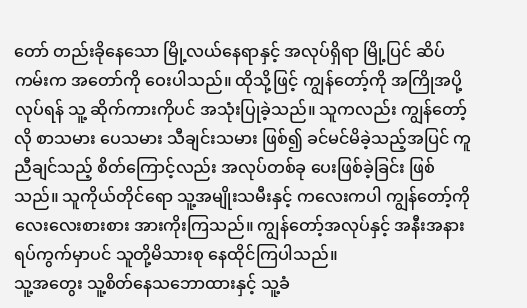တော် တည်းခိုနေသော မြို့လယ်နေရာနှင့် အလုပ်ရှိရာ မြို့ပြင် ဆိပ်ကမ်းက အတော်ကို ဝေးပါသည်။ ထိုသို့ဖြင့် ကျွန်တော့်ကို အကြိုအပို့ လုပ်ရန် သူ့ ဆိုက်ကားကိုပင် အသုံးပြုခဲ့သည်။ သူကလည်း ကျွန်တော့်လို စာသမား ပေသမား သီချင်းသမား ဖြစ်၍ ခင်မင်မိခဲ့သည့်အပြင် ကူညီချင်သည့် စိတ်ကြောင့်လည်း အလုပ်တစ်ခု ပေးဖြစ်ခဲ့ခြင်း ဖြစ်သည်။ သူကိုယ်တိုင်ရော သူ့အမျိုးသမီးနှင့် ကလေးကပါ ကျွန်တော့်ကို လေးလေးစားစား အားကိုးကြသည်။ ကျွန်တော့်အလုပ်နှင့် အနီးအနား ရပ်ကွက်မှာပင် သူတို့မိသားစု နေထိုင်ကြပါသည်။
သူ့အတွေး သူ့စိတ်နေသဘောထားနှင့် သူ့ခံ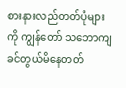စားနားလည်တတ်ပုံများ ကို ကျွန်တော် သဘောကျ ခင်တွယ်မိနေတတ်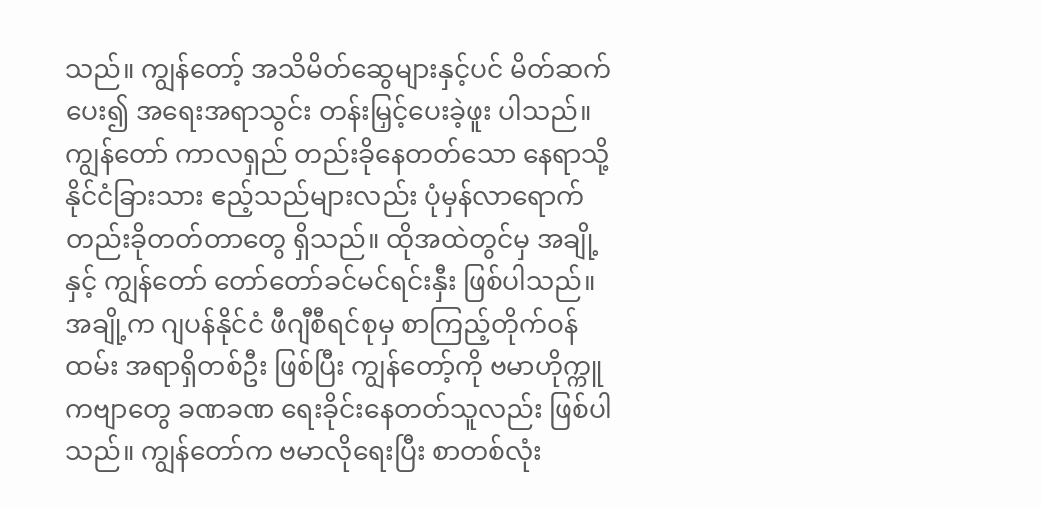သည်။ ကျွန်တော့် အသိမိတ်ဆွေများနှင့်ပင် မိတ်ဆက်ပေး၍ အရေးအရာသွင်း တန်းမြှင့်ပေးခဲ့ဖူး ပါသည်။ ကျွန်တော် ကာလရှည် တည်းခိုနေတတ်သော နေရာသို့ နိုင်ငံခြားသား ဧည့်သည်များလည်း ပုံမှန်လာရောက် တည်းခိုတတ်တာတွေ ရှိသည်။ ထိုအထဲတွင်မှ အချို့နှင့် ကျွန်တော် တော်တော်ခင်မင်ရင်းနှီး ဖြစ်ပါသည်။ အချို့က ဂျပန်နိုင်ငံ ဖီဂျီစီရင်စုမှ စာကြည့်တိုက်ဝန်ထမ်း အရာရှိတစ်ဦး ဖြစ်ပြီး ကျွန်တော့်ကို ဗမာဟိုက္ကူကဗျာတွေ ခဏခဏ ရေးခိုင်းနေတတ်သူလည်း ဖြစ်ပါသည်။ ကျွန်တော်က ဗမာလိုရေးပြီး စာတစ်လုံး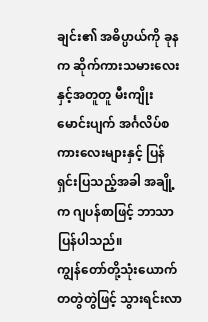ချင်း၏ အဓိပ္ပာယ်ကို ခုနက ဆိုက်ကားသမားလေးနှင့်အတူတူ မီးကျိုးမောင်းပျက် အင်္ဂလိပ်စကားလေးများနှင့် ပြန်ရှင်းပြသည့်အခါ အချို့က ဂျပန်စာဖြင့် ဘာသာပြန်ပါသည်။
ကျွန်တော်တို့သုံးယောက် တတွဲတွဲဖြင့် သွားရင်းလာ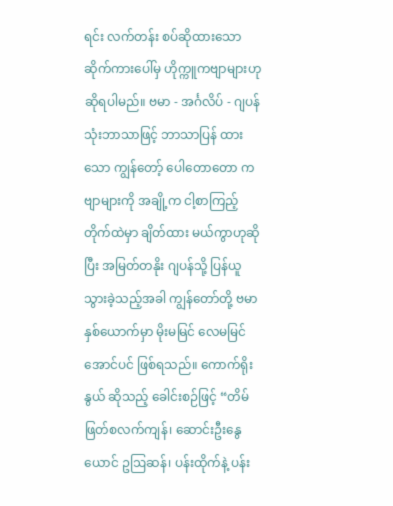ရင်း လက်တန်း စပ်ဆိုထားသော ဆိုက်ကားပေါ်မှ ဟိုက္ကူကဗျာများဟု ဆိုရပါမည်။ ဗမာ - အင်္ဂလိပ် - ဂျပန် သုံးဘာသာဖြင့် ဘာသာပြန် ထားသော ကျွန်တော့် ပေါတောတော ကဗျာများကို အချို့က ငါ့စာကြည့်တိုက်ထဲမှာ ချိတ်ထား မယ်ကွာဟုဆိုပြီး အမြတ်တနိုး ဂျပန်သို့ ပြန်ယူသွားခဲ့သည့်အခါ ကျွန်တော်တို့ ဗမာနှစ်ယောက်မှာ မိုးမမြင် လေမမြင်အောင်ပင် ဖြစ်ရသည်။ ကောက်ရိုးနွယ် ဆိုသည့် ခေါင်းစဉ်ဖြင့် “တိမ်ဖြတ်စလက်ကျန်၊ ဆောင်းဦးနွေယောင် ဥဩဆန်၊ ပန်းထိုက်နဲ့ ပန်း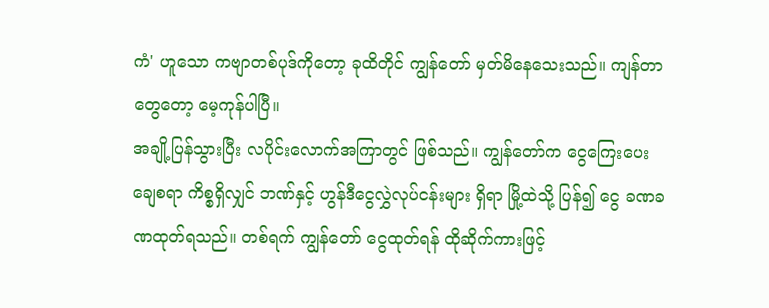ကံ' ဟူသော ကဗျာတစ်ပုဒ်ကိုတော့ ခုထိတိုင် ကျွန်တော် မှတ်မိနေသေးသည်။ ကျန်တာတွေတော့ မေ့ကုန်ပါပြီ။
အချို့ပြန်သွားပြီး လပိုင်းလောက်အကြာတွင် ဖြစ်သည်။ ကျွန်တော်က ငွေကြေးပေးချေစရာ ကိစ္စရှိလျှင် ဘဏ်နှင့် ဟွန်ဒီငွေလွှဲလုပ်ငန်းများ ရှိရာ မြို့ထဲသို့ ပြန်၍ ငွေ ခဏခဏထုတ်ရသည်။ တစ်ရက် ကျွန်တော် ငွေထုတ်ရန် ထိုဆိုက်ကားဖြင့်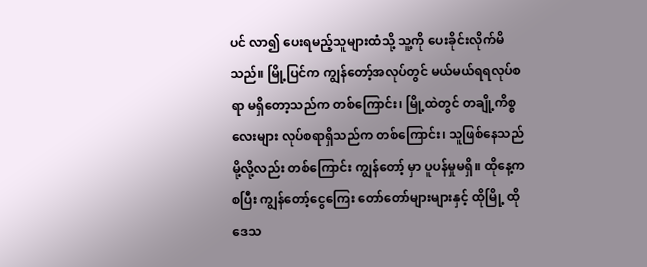ပင် လာ၍ ပေးရမည့်သူများထံသို့ သူ့ကို ပေးခိုင်းလိုက်မိသည်။ မြို့ပြင်က ကျွန်တော့်အလုပ်တွင် မယ်မယ်ရရလုပ်စရာ မရှိတော့သည်က တစ်ကြောင်း၊ မြို့ထဲတွင် တချို့ကိစ္စလေးများ လုပ်စရာရှိသည်က တစ်ကြောင်း၊ သူဖြစ်နေသည်မို့လို့လည်း တစ်ကြောင်း ကျွန်တော့် မှာ ပူပန်မှုမရှိ။ ထိုနေ့ကစပြီး ကျွန်တော့်ငွေကြေး တော်တော်များများနှင့် ထိုမြို့ ထိုဒေသ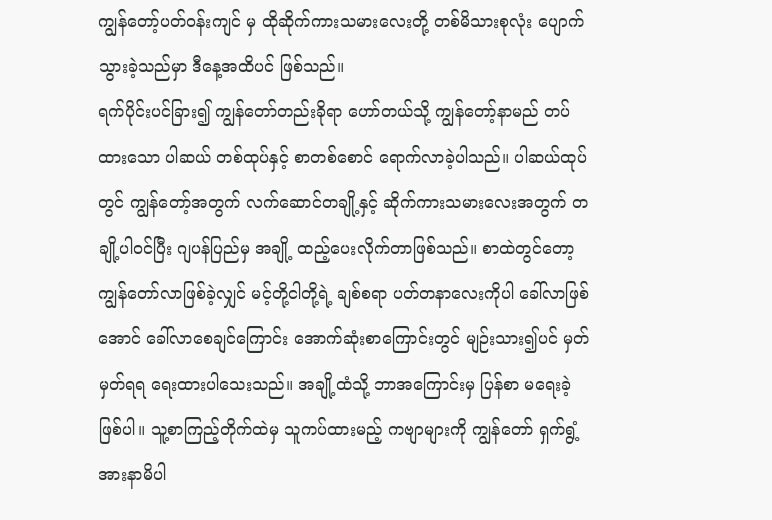ကျွန်တော့်ပတ်ဝန်းကျင် မှ ထိုဆိုက်ကားသမားလေးတို့ တစ်မိသားစုလုံး ပျောက်သွားခဲ့သည်မှာ ဒီနေ့အထိပင် ဖြစ်သည်။
ရက်ပိုင်းပင်ခြား၍ ကျွန်တော်တည်းခိုရာ ဟော်တယ်သို့ ကျွန်တော့်နာမည် တပ်ထားသော ပါဆယ် တစ်ထုပ်နှင့် စာတစ်စောင် ရောက်လာခဲ့ပါသည်။ ပါဆယ်ထုပ်တွင် ကျွန်တော့်အတွက် လက်ဆောင်တချို့နှင့် ဆိုက်ကားသမားလေးအတွက် တချို့ပါဝင်ပြီး ဂျပန်ပြည်မှ အချို့ ထည့်ပေးလိုက်တာဖြစ်သည်။ စာထဲတွင်တော့ ကျွန်တော်လာဖြစ်ခဲ့လျှင် မင့်တို့ငါတို့ရဲ့ ချစ်စရာ ပတ်တနာလေးကိုပါ ခေါ်လာဖြစ်အောင် ခေါ်လာစေချင်ကြောင်း အောက်ဆုံးစာကြောင်းတွင် မျဉ်းသား၍ပင် မှတ်မှတ်ရရ ရေးထားပါသေးသည်။ အချို့ထံသို့ ဘာအကြောင်းမှ ပြန်စာ မရေးခဲ့ဖြစ်ပါ။ သူ့စာကြည့်တိုက်ထဲမှ သူကပ်ထားမည့် ကဗျာများကို ကျွန်တော် ရှက်ရွံ့ အားနာမိပါ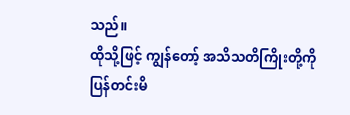သည်။
ထိုသို့ဖြင့် ကျွန်တော့် အသိသတိကြိုးတို့ကို ပြန်တင်းမိ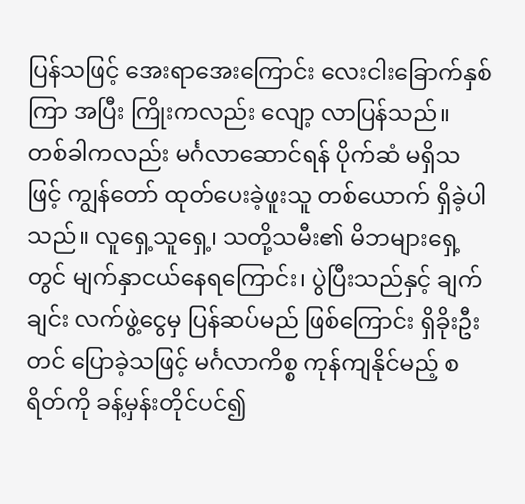ပြန်သဖြင့် အေးရာအေးကြောင်း လေးငါးခြောက်နှစ်ကြာ အပြီး ကြိုးကလည်း လျော့ လာပြန်သည်။ တစ်ခါကလည်း မင်္ဂလာဆောင်ရန် ပိုက်ဆံ မရှိသဖြင့် ကျွန်တော် ထုတ်ပေးခဲ့ဖူးသူ တစ်ယောက် ရှိခဲ့ပါသည်။ လူရှေ့သူရှေ့၊ သတို့သမီး၏ မိဘများရှေ့တွင် မျက်နှာငယ်နေရကြောင်း၊ ပွဲပြီးသည်နှင့် ချက်ချင်း လက်ဖွဲ့ငွေမှ ပြန်ဆပ်မည် ဖြစ်ကြောင်း ရှိခိုးဦးတင် ပြောခဲ့သဖြင့် မင်္ဂလာကိစ္စ ကုန်ကျနိုင်မည့် စရိတ်ကို ခန့်မှန်းတိုင်ပင်၍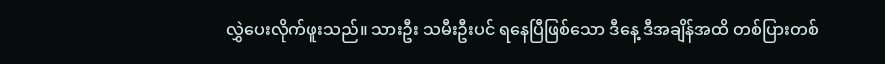လွှဲပေးလိုက်ဖူးသည်။ သားဦး သမီးဦးပင် ရနေပြီဖြစ်သော ဒီနေ့ ဒီအချိန်အထိ တစ်ပြားတစ်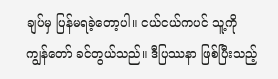ချပ်မှ ပြန်မရခဲ့တော့ပါ။ ငယ်ငယ်ကပင် သူ့ကို ကျွန်တော် ခင်တွယ်သည်။ ဒီပြဿနာ ဖြစ်ပြီးသည့်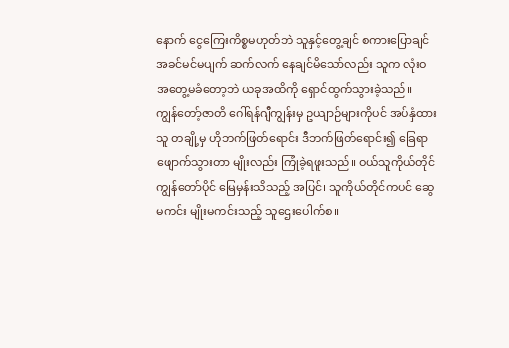နောက် ငွေကြေးကိစ္စမဟုတ်ဘဲ သူနှင့်တွေ့ချင် စကားပြောချင် အခင်မင်မပျက် ဆက်လက် နေချင်မိသော်လည်း သူက လုံးဝ အတွေ့မခံတော့ဘဲ ယခုအထိကို ရှောင်ထွက်သွားခဲ့သည်။
ကျွန်တော့်ဇာတိ ဂေါ်ရန်ဂျီကျွန်းမှ ဥယျာဉ်များကိုပင် အပ်နှံထားသူ တချို့မှ ဟိုဘက်ဖြတ်ရောင်း ဒီဘက်ဖြတ်ရောင်း၍ ခြေရာဖျောက်သွားတာ မျိုးလည်း ကြုံခဲ့ရဖူးသည်။ ဝယ်သူကိုယ်တိုင် ကျွန်တော်ပိုင် မြေမှန်းသိသည့် အပြင်၊ သူကိုယ်တိုင်ကပင် ဆွေမကင်း မျိုးမကင်းသည့် သူဌေးပေါက်စ။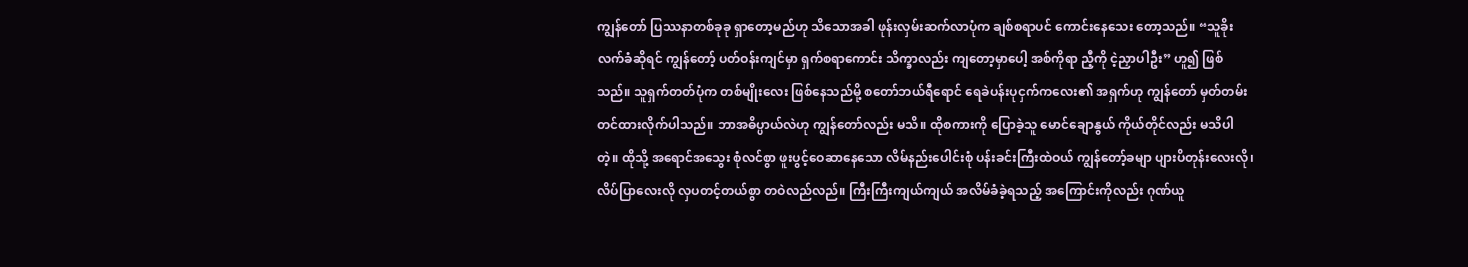ကျွန်တော် ပြဿနာတစ်ခုခု ရှာတော့မည်ဟု သိသောအခါ ဖုန်းလှမ်းဆက်လာပုံက ချစ်စရာပင် ကောင်းနေသေး တော့သည်။ “သူခိုးလက်ခံဆိုရင် ကျွန်တော့် ပတ်ဝန်းကျင်မှာ ရှက်စရာကောင်း သိက္ခာလည်း ကျတော့မှာပေါ့ အစ်ကိုရာ ညီ့ကို ငဲ့ညှာပါဦး” ဟူ၍ ဖြစ်သည်။ သူရှက်တတ်ပုံက တစ်မျိုးလေး ဖြစ်နေသည်မို့ စတော်ဘယ်ရီရောင် ရေခဲပန်းပုငှက်ကလေး၏ အရှက်ဟု ကျွန်တော် မှတ်တမ်းတင်ထားလိုက်ပါသည်။ ဘာအဓိပ္ပာယ်လဲဟု ကျွန်တော်လည်း မသိ။ ထိုစကားကို ပြောခဲ့သူ မောင်ချောနွယ် ကိုယ်တိုင်လည်း မသိပါတဲ့။ ထိုသို့ အရောင်အသွေး စုံလင်စွာ ဖူးပွင့်ဝေဆာနေသော လိမ်နည်းပေါင်းစုံ ပန်းခင်းကြီးထဲဝယ် ကျွန်တော့်ခမျာ ပျားပိတုန်းလေးလို၊ လိပ်ပြာလေးလို လှပတင့်တယ်စွာ တဝဲလည်လည်။ ကြီးကြီးကျယ်ကျယ် အလိမ်ခံခဲ့ရသည့် အကြောင်းကိုလည်း ဂုဏ်ယူ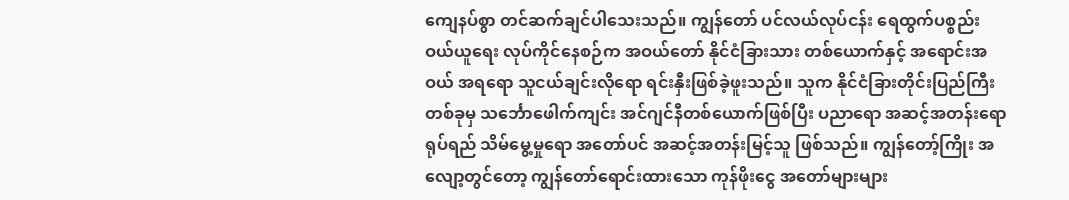ကျေနပ်စွာ တင်ဆက်ချင်ပါသေးသည်။ ကျွန်တော် ပင်လယ်လုပ်ငန်း ရေထွက်ပစ္စည်း ဝယ်ယူရေး လုပ်ကိုင်နေစဉ်က အဝယ်တော် နိုင်ငံခြားသား တစ်ယောက်နှင့် အရောင်းအဝယ် အရရော သူငယ်ချင်းလိုရော ရင်းနှီးဖြစ်ခဲ့ဖူးသည်။ သူက နိုင်ငံခြားတိုင်းပြည်ကြီး တစ်ခုမှ သင်္ဘောဖေါက်ကျင်း အင်ဂျင်နီတစ်ယောက်ဖြစ်ပြီး ပညာရော အဆင့်အတန်းရော ရုပ်ရည် သိမ်မွေ့မှုရော အတော်ပင် အဆင့်အတန်းမြင့်သူ ဖြစ်သည်။ ကျွန်တော့်ကြိုး အလျော့တွင်တော့ ကျွန်တော်ရောင်းထားသော ကုန်ဖိုးငွေ အတော်များများ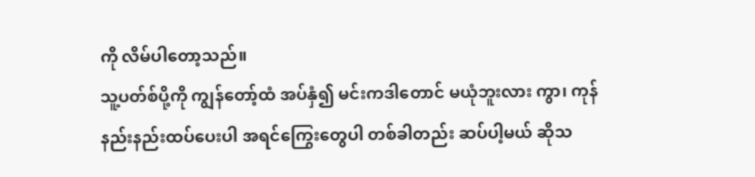ကို လိမ်ပါတော့သည်။
သူ့ပတ်စ်ပို့ကို ကျွန်တော့်ထံ အပ်နှံ၍ မင်းကဒါတောင် မယုံဘူးလား ကွာ၊ ကုန်နည်းနည်းထပ်ပေးပါ အရင်ကြွေးတွေပါ တစ်ခါတည်း ဆပ်ပါ့မယ် ဆိုသ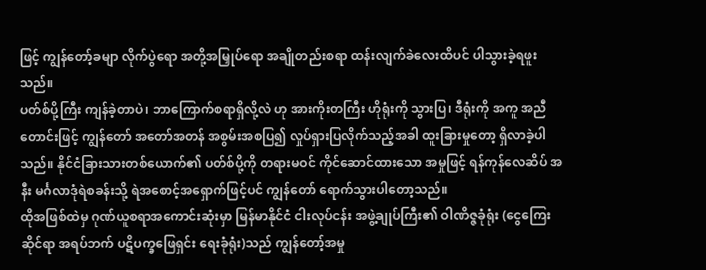ဖြင့် ကျွန်တော့်ခမျာ လိုက်ပွဲရော အတို့အမြှုပ်ရော အချိုတည်းစရာ ထန်းလျက်ခဲလေးထိပင် ပါသွားခဲ့ရဖူးသည်။
ပတ်စ်ပို့ကြီး ကျန်ခဲ့တာပဲ၊ ဘာကြောက်စရာရှိလို့လဲ ဟု အားကိုးတကြီး ဟိုရုံးကို သွားပြ၊ ဒီရုံးကို အကူ အညီတောင်းဖြင့် ကျွန်တော် အတော်အတန် အစွမ်းအစပြ၍ လှုပ်ရှားပြလိုက်သည့်အခါ ထူးခြားမှုတော့ ရှိလာခဲ့ပါသည်။ နိုင်ငံခြားသားတစ်ယောက်၏ ပတ်စ်ပို့ကို တရားမဝင် ကိုင်ဆောင်ထားသော အမှုဖြင့် ရန်ကုန်လေဆိပ် အနီး မင်္ဂလာဒုံရဲစခန်းသို့ ရဲအစောင့်အရှောက်ဖြင့်ပင် ကျွန်တော် ရောက်သွားပါတော့သည်။
ထိုအဖြစ်ထဲမှ ဂုဏ်ယူစရာအကောင်းဆုံးမှာ မြန်မာနိုင်ငံ ငါးလုပ်ငန်း အဖွဲ့ချုပ်ကြီး၏ ဝါဏိဇ္ဇခုံရုံး (ငွေကြေးဆိုင်ရာ အရပ်ဘက် ပဋိပက္ခဖြေရှင်း ရေးခုံရုံး)သည် ကျွန်တော့်အမှု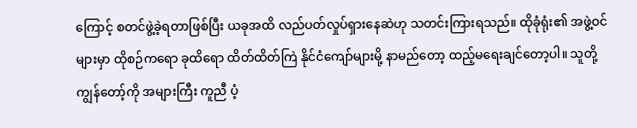ကြောင့် စတင်ဖွဲ့ခဲ့ရတာဖြစ်ပြီး ယခုအထိ လည်ပတ်လှုပ်ရှားနေဆဲဟု သတင်းကြားရသည်။ ထိုခုံရုံး၏ အဖွဲ့ဝင်များမှာ ထိုစဉ်ကရော ခုထိရော ထိတ်ထိတ်ကြဲ နိုင်ငံကျော်များမို့ နာမည်တော့ ထည့်မရေးချင်တော့ပါ။ သူတို့ ကျွန်တော့်ကို အများကြီး ကူညီ ပံ့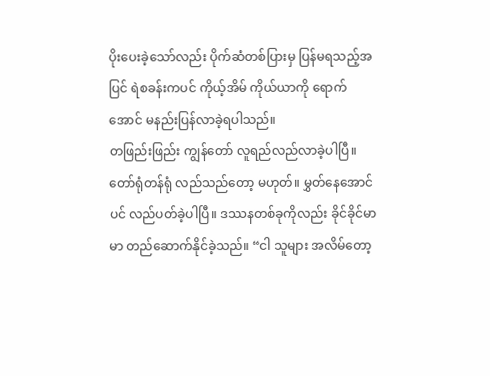ပိုးပေးခဲ့သော်လည်း ပိုက်ဆံတစ်ပြားမှ ပြန်မရသည့်အပြင် ရဲစခန်းကပင် ကိုယ့်အိမ် ကိုယ်ယာကို ရောက်အောင် မနည်းပြန်လာခဲ့ရပါသည်။
တဖြည်းဖြည်း ကျွန်တော် လူရည်လည်လာခဲ့ပါပြီ။ တော်ရုံတန်ရုံ လည်သည်တော့ မဟုတ်။ မွှတ်နေအောင်ပင် လည်ပတ်ခဲ့ပါပြီ။ ဒဿနတစ်ခုကိုလည်း ခိုင်ခိုင်မာမာ တည်ဆောက်နိုင်ခဲ့သည်။ “ငါ သူများ အလိမ်တော့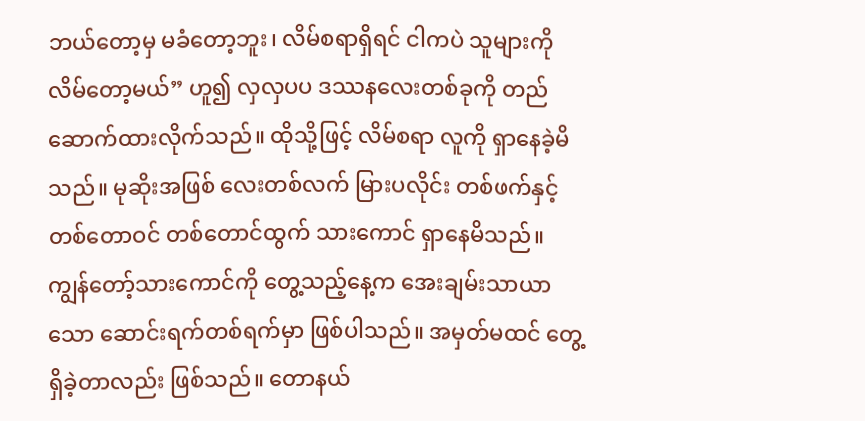ဘယ်တော့မှ မခံတော့ဘူး၊ လိမ်စရာရှိရင် ငါကပဲ သူများကို လိမ်တော့မယ်” ဟူ၍ လှလှပပ ဒဿနလေးတစ်ခုကို တည်ဆောက်ထားလိုက်သည်။ ထိုသို့ဖြင့် လိမ်စရာ လူကို ရှာနေခဲ့မိသည်။ မုဆိုးအဖြစ် လေးတစ်လက် မြားပလိုင်း တစ်ဖက်နှင့် တစ်တောဝင် တစ်တောင်ထွက် သားကောင် ရှာနေမိသည်။
ကျွန်တော့်သားကောင်ကို တွေ့သည့်နေ့က အေးချမ်းသာယာသော ဆောင်းရက်တစ်ရက်မှာ ဖြစ်ပါသည်။ အမှတ်မထင် တွေ့ရှိခဲ့တာလည်း ဖြစ်သည်။ တောနယ်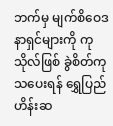ဘက်မှ မျက်စိဝေဒနာရှင်များကို ကုသိုလ်ဖြစ် ခွဲစိတ်ကုသပေးရန် ရွှေပြည်ဟိန်းဆ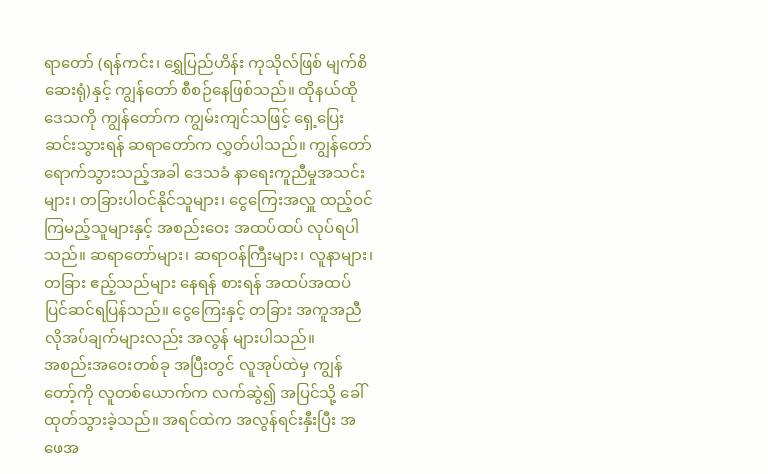ရာတော် (ရန်ကင်း၊ ရွှေပြည်ဟိန်း ကုသိုလ်ဖြစ် မျက်စိဆေးရုံ)နှင့် ကျွန်တော် စီစဉ်နေဖြစ်သည်။ ထိုနယ်ထိုဒေသကို ကျွန်တော်က ကျွမ်းကျင်သဖြင့် ရှေ့ပြေးဆင်းသွားရန် ဆရာတော်က လွှတ်ပါသည်။ ကျွန်တော် ရောက်သွားသည့်အခါ ဒေသခံ နာရေးကူညီမှုအသင်းများ၊ တခြားပါဝင်နိုင်သူများ၊ ငွေကြေးအလှူ ထည့်ဝင်ကြမည့်သူများနှင့် အစည်းဝေး အထပ်ထပ် လုပ်ရပါသည်။ ဆရာတော်များ၊ ဆရာဝန်ကြီးများ၊ လူနာများ၊ တခြား ဧည့်သည်များ နေရန် စားရန် အထပ်အထပ် ပြင်ဆင်ရပြန်သည်။ ငွေကြေးနှင့် တခြား အကူအညီ လိုအပ်ချက်များလည်း အလွန် များပါသည်။
အစည်းအဝေးတစ်ခု အပြီးတွင် လူအုပ်ထဲမှ ကျွန်တော့်ကို လူတစ်ယောက်က လက်ဆွဲ၍ အပြင်သို့ ခေါ်ထုတ်သွားခဲ့သည်။ အရင်ထဲက အလွန်ရင်းနှီးပြီး အဖေအ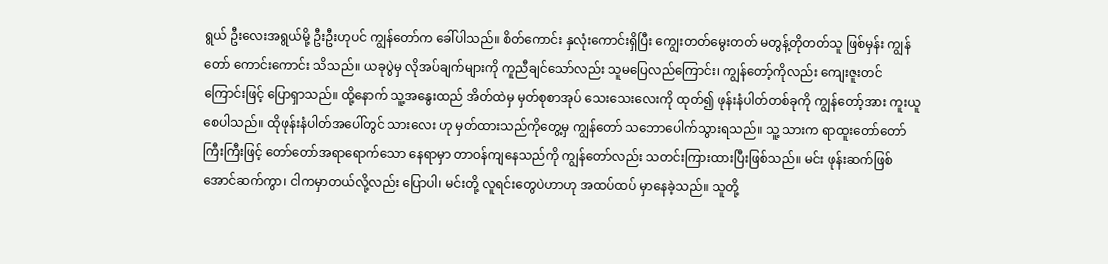ရွယ် ဦးလေးအရွယ်မို့ ဦးဦးဟုပင် ကျွန်တော်က ခေါ်ပါသည်။ စိတ်ကောင်း နှလုံးကောင်းရှိပြီး ကျွေးတတ်မွေးတတ် မတွန့်တိုတတ်သူ ဖြစ်မှန်း ကျွန်တော် ကောင်းကောင်း သိသည်။ ယခုပွဲမှ လိုအပ်ချက်များကို ကူညီချင်သော်လည်း သူမပြေလည်ကြောင်း၊ ကျွန်တော့်ကိုလည်း ကျေးဇူးတင်ကြောင်းဖြင့် ပြောရှာသည်။ ထို့နောက် သူ့အနွေးထည် အိတ်ထဲမှ မှတ်စုစာအုပ် သေးသေးလေးကို ထုတ်၍ ဖုန်းနံပါတ်တစ်ခုကို ကျွန်တော့်အား ကူးယူစေပါသည်။ ထိုဖုန်းနံပါတ်အပေါ်တွင် သားလေး ဟု မှတ်ထားသည်ကိုတွေ့မှ ကျွန်တော် သဘောပေါက်သွားရသည်။ သူ့ သားက ရာထူးတော်တော်ကြီးကြီးဖြင့် တော်တော်အရာရောက်သော နေရာမှာ တာဝန်ကျနေသည်ကို ကျွန်တော်လည်း သတင်းကြားထားပြီးဖြစ်သည်။ မင်း ဖုန်းဆက်ဖြစ်အောင်ဆက်ကွာ၊ ငါကမှာတယ်လို့လည်း ပြောပါ၊ မင်းတို့ လူရင်းတွေပဲဟာဟု အထပ်ထပ် မှာနေခဲ့သည်။ သူတို့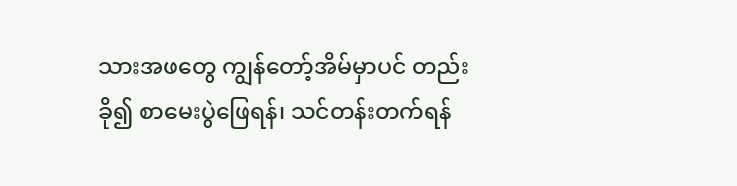သားအဖတွေ ကျွန်တော့်အိမ်မှာပင် တည်းခို၍ စာမေးပွဲဖြေရန်၊ သင်တန်းတက်ရန်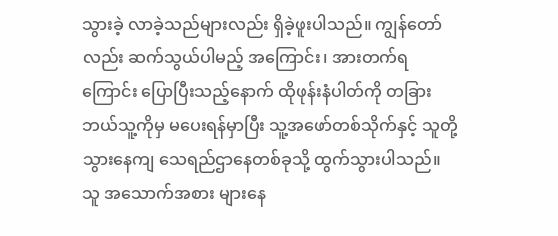သွားခဲ့ လာခဲ့သည်များလည်း ရှိခဲ့ဖူးပါသည်။ ကျွန်တော်လည်း ဆက်သွယ်ပါမည့် အကြောင်း၊ အားတက်ရကြောင်း ပြောပြီးသည့်နောက် ထိုဖုန်းနံပါတ်ကို တခြား ဘယ်သူ့ကိုမှ မပေးရန်မှာပြီး သူ့အဖော်တစ်သိုက်နှင့် သူတို့ သွားနေကျ သေရည်ဌာနေတစ်ခုသို့ ထွက်သွားပါသည်။ သူ အသောက်အစား များနေ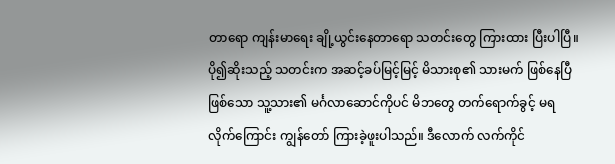တာရော ကျန်းမာရေး ချို့ယွင်းနေတာရော သတင်းတွေ ကြားထား ပြီးပါပြီ။ ပို၍ဆိုးသည့် သတင်းက အဆင့်ခပ်မြင့်မြင့် မိသားစု၏ သားမက် ဖြစ်နေပြီဖြစ်သော သူ့သား၏ မင်္ဂလာဆောင်ကိုပင် မိဘတွေ တက်ရောက်ခွင့် မရလိုက်ကြောင်း ကျွန်တော် ကြားခဲ့ဖူးပါသည်။ ဒီလောက် လက်ကိုင်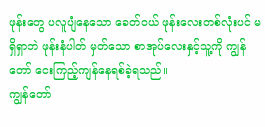ဖုန်းတွေ ပလူပျံနေသော ခေတ်ဝယ် ဖုန်းလေးတစ်လုံးပင် မရှိရှာဘဲ ဖုန်းနံပါတ် မှတ်သော စာအုပ်လေးနှင့်သူ့ကို ကျွန်တော် ငေးကြည့်ကျန်နေရစ်ခဲ့ရသည်။
ကျွန်တော်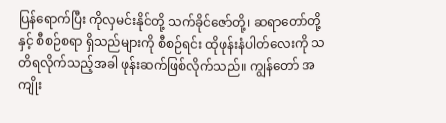ပြန်ရောက်ပြီး ကိုလှမင်းနိုင်တို့ သက်ခိုင်ဇော်တို့၊ ဆရာတော်တို့နှင့် စီစဉ်စရာ ရှိသည်များကို စီစဉ်ရင်း ထိုဖုန်းနံပါတ်လေးကို သတိရလိုက်သည့်အခါ ဖုန်းဆက်ဖြစ်လိုက်သည်။ ကျွန်တော် အကျိုး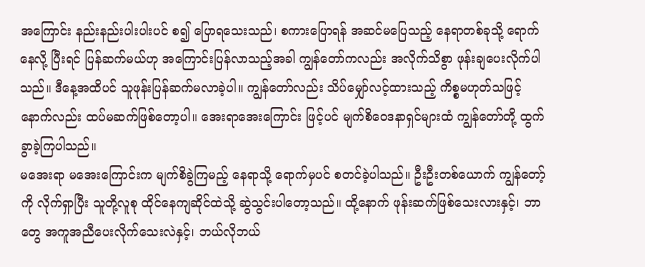အကြောင်း နည်းနည်းပါးပါးပင် စ၍ ပြောရသေးသည်၊ စကားပြောရန် အဆင်မပြေသည့် နေရာတစ်ခုသို့ ရောက်နေလို့ ပြီးရင် ပြန်ဆက်မယ်ဟု အကြောင်းပြန်လာသည့်အခါ ကျွန်တော်ကလည်း အလိုက်သိစွာ ဖုန်းချပေးလိုက်ပါသည်။ ဒီနေ့အထိပင် သူဖုန်းပြန်ဆက်မလာခဲ့ပါ။ ကျွန်တော်လည်း သိပ်မျှော်လင့်ထားသည့် ကိစ္စမဟုတ်သဖြင့် နောက်လည်း ထပ်မဆက်ဖြစ်တော့ပါ။ အေးရာအေးကြောင်း ဖြင့်ပင် မျက်စိဝေဒနာရှင်များထံ ကျွန်တော်တို့ ထွက် ခွာခဲ့ကြပါသည်။
မအေးရာ မအေးကြောင်းက မျက်စိခွဲကြမည့် နေရာသို့ ရောက်မှပင် စတင်ခဲ့ပါသည်။ ဦးဦးတစ်ယောက် ကျွန်တော့်ကို လိုက်ရှာပြီး သူတို့လူစု ထိုင်နေကျဆိုင်ထဲသို့ ဆွဲသွင်းပါတော့သည်။ ထို့နောက် ဖုန်းဆက်ဖြစ်သေးလားနှင့်၊ ဘာတွေ အကူအညီပေးလိုက်သေးလဲနှင့်၊ ဘယ်လိုဘယ်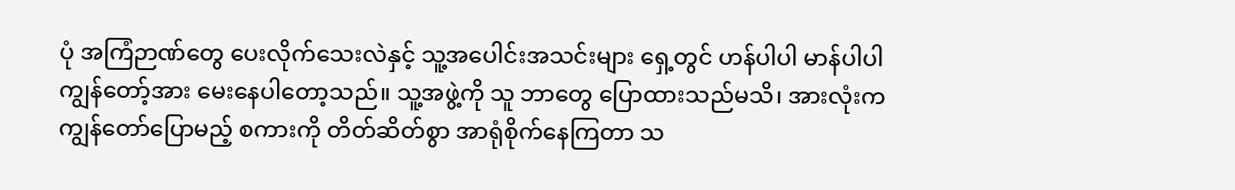ပုံ အကြံဉာဏ်တွေ ပေးလိုက်သေးလဲနှင့် သူ့အပေါင်းအသင်းများ ရှေ့တွင် ဟန်ပါပါ မာန်ပါပါ ကျွန်တော့်အား မေးနေပါတော့သည်။ သူ့အဖွဲ့ကို သူ ဘာတွေ ပြောထားသည်မသိ၊ အားလုံးက ကျွန်တော်ပြောမည့် စကားကို တိတ်ဆိတ်စွာ အာရုံစိုက်နေကြတာ သ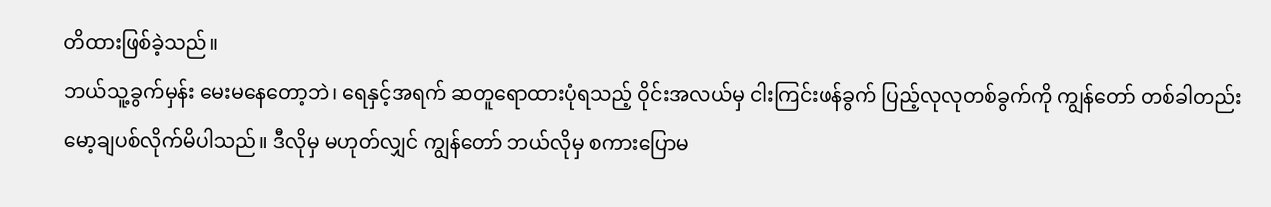တိထားဖြစ်ခဲ့သည်။
ဘယ်သူ့ခွက်မှန်း မေးမနေတော့ဘဲ၊ ရေနှင့်အရက် ဆတူရောထားပုံရသည့် ဝိုင်းအလယ်မှ ငါးကြင်းဖန်ခွက် ပြည့်လုလုတစ်ခွက်ကို ကျွန်တော် တစ်ခါတည်း မော့ချပစ်လိုက်မိပါသည်။ ဒီလိုမှ မဟုတ်လျှင် ကျွန်တော် ဘယ်လိုမှ စကားပြောမ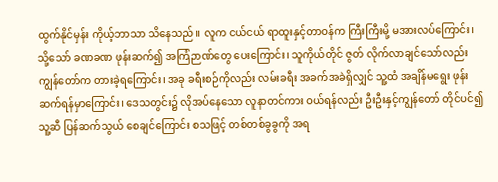ထွက်နိုင်မှန်း ကိုယ့်ဘာသာ သိနေသည်။ လူက ငယ်ငယ် ရာထူးနှင့်တာဝန်က ကြီးကြီးမို့ မအားလပ်ကြောင်း၊ သို့သော် ခဏခဏ ဖုန်းဆက်၍ အကြံဉာဏ်တွေ ပေးကြောင်း၊ သူကိုယ်တိုင် ဇွတ် လိုက်လာချင်သော်လည်း ကျွန်တော်က တားခဲ့ရကြောင်း၊ အခု ခရီးစဉ်ကိုလည်း လမ်းခရီး အခက်အခဲရှိလျှင် သူ့ထံ အချိန်မရွေး ဖုန်းဆက်ရန်မှာကြောင်း၊ ဒေသတွင်း၌ လိုအပ်နေသော လူနာတင်ကား ဝယ်ရန်လည်း ဦးဦးနှင့်ကျွန်တော် တိုင်ပင်၍ သူ့ဆီ ပြန်ဆက်သွယ် စေချင်ကြောင်း စသဖြင့် တစ်တစ်ခွခွကို အရ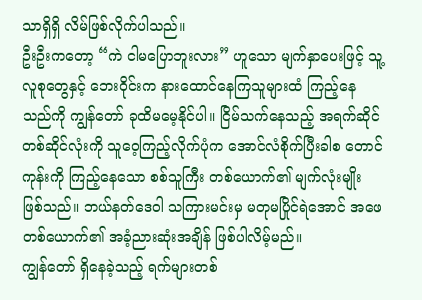သာရှိရှိ လိမ်ဖြစ်လိုက်ပါသည်။
ဦးဦးကတော့ “ကဲ ငါမပြောဘူးလား” ဟူသော မျက်နှာပေးဖြင့် သူ့ လူစုတွေနှင့် ဘေးဝိုင်းက နားထောင်နေကြသူများထံ ကြည့်နေသည်ကို ကျွန်တော် ခုထိမမေ့နိုင်ပါ။ ငြိမ်သက်နေသည့် အရက်ဆိုင် တစ်ဆိုင်လုံးကို သူဝေ့ကြည့်လိုက်ပုံက အောင်လံစိုက်ပြီးခါစ တောင်ကုန်းကို ကြည့်နေသော စစ်သူကြီး တစ်ယောက်၏ မျက်လုံးမျိုး ဖြစ်သည်။ ဘယ်နတ်ဒေဝါ သကြားမင်းမှ မတုမပြိုင်ရဲအောင် အဖေတစ်ယောက်၏ အခံ့ညားဆုံးအချိန် ဖြစ်ပါလိမ့်မည်။
ကျွန်တော် ရှိနေခဲ့သည့် ရက်များတစ်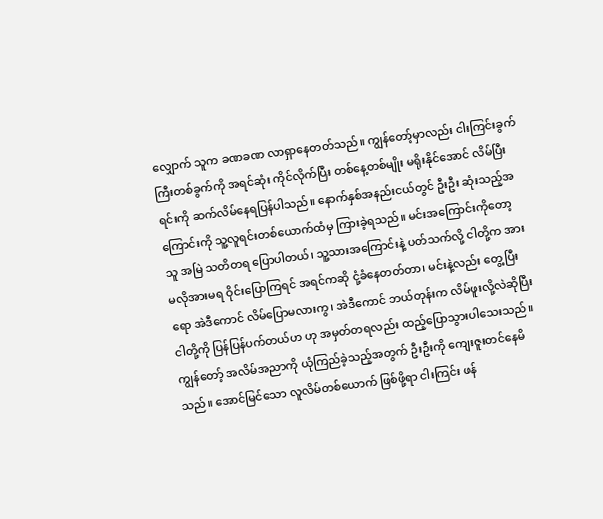လျှောက် သူက ခဏခဏ လာရှာနေတတ်သည်။ ကျွန်တော့်မှာလည်း ငါးကြင်းခွက်ကြီးတစ်ခွက်ကို အရင်ဆုံး ကိုင်လိုက်ပြီး တစ်နေ့တစ်မျိုး မရိုးနိုင်အောင် လိမ်ပြီးရင်းကို ဆက်လိမ်နေရပြန်ပါသည်။ နောက်နှစ်အနည်းငယ်တွင် ဦးဦး ဆုံးသည့်အကြောင်းကို သူ့လူရင်းတစ်ယောက်ထံမှ ကြားခဲ့ရသည်။ မင်းအကြောင်းကိုတော့ သူ အမြဲ သတိတရ ပြောပါတယ်၊ သူ့သားအကြောင်းနဲ့ ပတ်သက်လို့ ငါတို့က အားမလိုအားမရ ဝိုင်းပြောကြရင် အရင်ကဆို ငုံ့ခံနေတတ်တာ၊ မင်းနဲ့လည်း တွေ့ပြီးရော အဲဒီကောင် လိမ်ပြောမလားကွ၊ အဲဒီကောင် ဘယ်တုန်းက လိမ်ဖူးလို့လဲဆိုပြီး ငါတို့ကို ပြန်ပြန်ပက်တယ်ဟ ဟု အမှတ်တရလည်း ထည့်ပြောသွားပါသေးသည်။ ကျွန်တော့် အလိမ်အညာကို ယုံကြည်ခဲ့သည့်အတွက် ဦးဦးကို ကျေးဇူးတင်နေမိသည်။ အောင်မြင်သော လူလိမ်တစ်ယောက် ဖြစ်ဖို့ရာ ငါးကြင်း ဖန်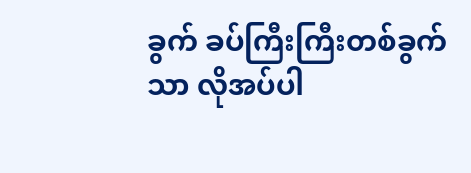ခွက် ခပ်ကြီးကြီးတစ်ခွက်သာ လိုအပ်ပါ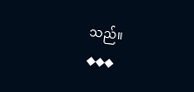သည်။
◆◆◆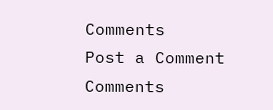Comments
Post a Comment
Comments